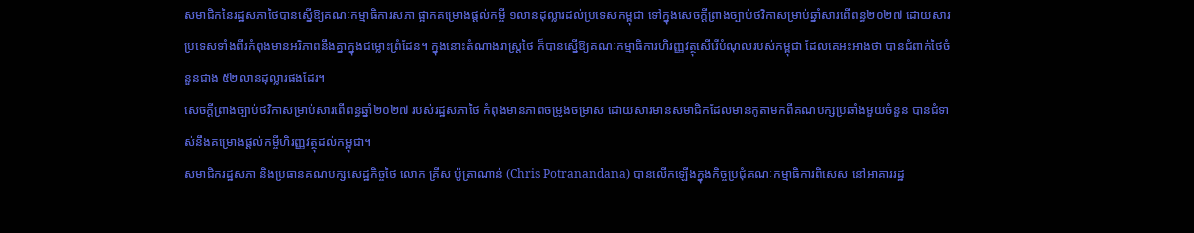សមាជិកនៃរដ្ឋសភាថៃបានស្នើឱ្យគណៈកម្មាធិការសភា ផ្អាកគម្រោងផ្ដល់កម្ចី ១លានដុល្លារដល់ប្រទេសកម្ពុជា ទៅក្នុងសេចក្ដីព្រាងច្បាប់ថវិកាសម្រាប់ឆ្នាំសារពើពន្ធ២០២៧ ដោយសារប្រទេសទាំងពីរកំពុងមានអរិភាពនឹងគ្នាក្នុងជម្លោះព្រំដែន។ ក្នុងនោះតំណាងរាស្ត្រថៃ ក៏បានស្នើឱ្យគណៈកម្មាធិការហិរញ្ញវត្ថុសើរើបំណុលរបស់កម្ពុជា ដែលគេអះអាងថា បានជំពាក់ថៃចំនួនជាង ៥២លានដុល្លារផងដែរ។
សេចក្ដីព្រាងច្បាប់ថវិកាសម្រាប់សារពើពន្ធឆ្នាំ២០២៧ របស់រដ្ឋសភាថៃ កំពុងមានភាពចម្រូងចម្រាស ដោយសារមានសមាជិកដែលមានកូតាមកពីគណបក្សប្រឆាំងមួយចំនួន បានជំទាស់នឹងគម្រោងផ្ដល់កម្ចីហិរញ្ញវត្ថុដល់កម្ពុជា។
សមាជិករដ្ឋសភា និងប្រធានគណបក្សសេដ្ឋកិច្ចថៃ លោក គ្រីស ប៉ូត្រាណាន់ (Chris Potranandana) បានលើកឡើងក្នុងកិច្ចប្រជុំគណៈកម្មាធិការពិសេស នៅអាគាររដ្ឋ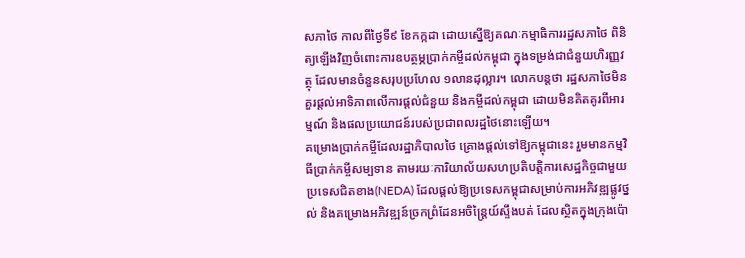សភាថៃ កាលពីថ្ងៃទី៩ ខែកក្កដា ដោយស្នើឱ្យគណៈកម្មាធិការរដ្ឋសភាថៃ ពិនិត្យឡើងវិញចំពោះការឧបត្ថម្ភប្រាក់កម្ចីដល់កម្ពុជា ក្នុងទម្រង់ជាជំនួយហិរញ្ញវត្ថុ ដែលមានចំនួនសរុបប្រហែល ១លានដុល្លារ។ លោកបន្តថា រដ្ឋសភាថៃមិនគួរផ្តល់អាទិភាពលើការផ្ដល់ជំនួយ និងកម្ចីដល់កម្ពុជា ដោយមិនគិតគូរពីអារម្មណ៍ និងផលប្រយោជន៍របស់ប្រជាពលរដ្ឋថៃនោះឡើយ។
គម្រោងប្រាក់កម្ចីដែលរដ្ឋាភិបាលថៃ គ្រោងផ្ដល់ទៅឱ្យកម្ពុជានេះ រួមមានកម្មវិធីប្រាក់កម្ចីសម្បទាន តាមរយៈការិយាល័យសហប្រតិបត្តិការសេដ្ឋកិច្ចជាមួយប្រទេសជិតខាង(NEDA) ដែលផ្តល់ឱ្យប្រទេសកម្ពុជាសម្រាប់ការអភិវឌ្ឍផ្លូវថ្នល់ និងគម្រោងអភិវឌ្ឍន៍ច្រកព្រំដែនអចិន្ត្រៃយ៍ស្ទឹងបត់ ដែលស្ថិតក្នុងក្រុងប៉ោ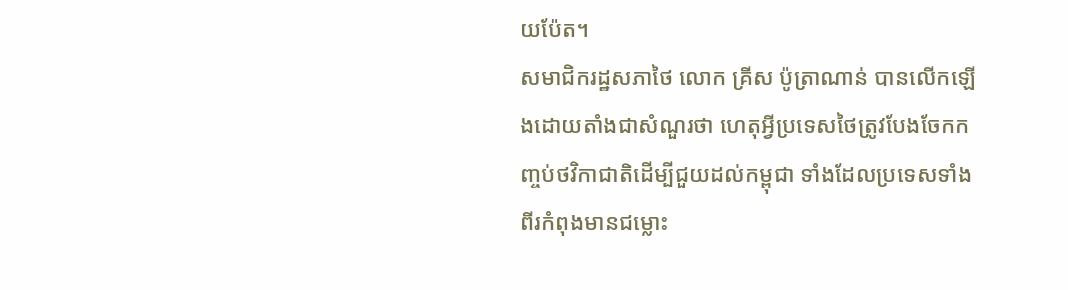យប៉ែត។
សមាជិករដ្ឋសភាថៃ លោក គ្រីស ប៉ូត្រាណាន់ បានលើកឡើងដោយតាំងជាសំណួរថា ហេតុអ្វីប្រទេសថៃត្រូវបែងចែកកញ្ចប់ថវិកាជាតិដើម្បីជួយដល់កម្ពុជា ទាំងដែលប្រទេសទាំងពីរកំពុងមានជម្លោះ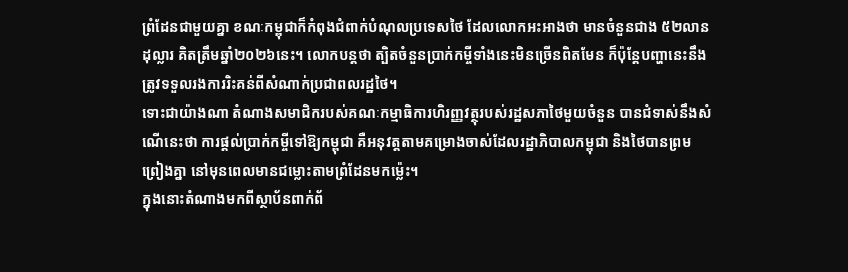ព្រំដែនជាមួយគ្នា ខណៈកម្ពុជាក៏កំពុងជំពាក់បំណុលប្រទេសថៃ ដែលលោកអះអាងថា មានចំនួនជាង ៥២លានដុល្លារ គិតត្រឹមឆ្នាំ២០២៦នេះ។ លោកបន្តថា ត្បិតចំនួនប្រាក់កម្ចីទាំងនេះមិនច្រើនពិតមែន ក៏ប៉ុន្តែបញ្ហានេះនឹងត្រូវទទួលរងការរិះគន់ពីសំណាក់ប្រជាពលរដ្ឋថៃ។
ទោះជាយ៉ាងណា តំណាងសមាជិករបស់គណៈកម្មាធិការហិរញ្ញវត្ថុរបស់រដ្ឋសភាថៃមួយចំនួន បានជំទាស់នឹងសំណើនេះថា ការផ្ដល់ប្រាក់កម្ចីទៅឱ្យកម្ពុជា គឺអនុវត្តតាមគម្រោងចាស់ដែលរដ្ឋាភិបាលកម្ពុជា និងថៃបានព្រមព្រៀងគ្នា នៅមុនពេលមានជម្លោះតាមព្រំដែនមកម្ល៉េះ។
ក្នុងនោះតំណាងមកពីស្ថាប័នពាក់ព័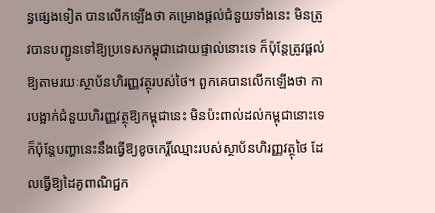ន្ធផ្សេងទៀត បានលើកឡើងថា គម្រោងផ្ដល់ជំនួយទាំងនេះ មិនត្រូវបានបញ្ជូនទៅឱ្យប្រទេសកម្ពុជាដោយផ្ទាល់នោះទេ ក៏ប៉ុន្តែត្រូវផ្ដល់ឱ្យតាមរយៈស្ថាប័នហិរញ្ញវត្ថុរបស់ថៃ។ ពួកគេបានលើកឡើងថា ការបង្អាក់ជំនួយហិរញ្ញវត្ថុឱ្យកម្ពុជានេះ មិនប៉ះពាល់ដល់កម្ពុជានោះទេ ក៏ប៉ុន្តែបញ្ហានេះនឹងធ្វើឱ្យខូចកេរ្ដិ៍ឈ្មោះរបស់ស្ថាប័នហិរញ្ញវត្ថុថៃ ដែលធ្វើឱ្យដៃគូពាណិជ្ជក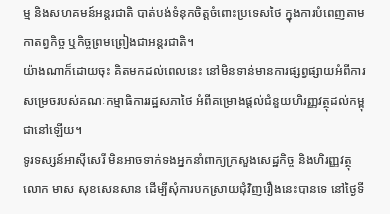ម្ម និងសហគមន៍អន្តរជាតិ បាត់បង់ទំនុកចិត្តចំពោះប្រទេសថៃ ក្នុងការបំពេញតាមកាតព្វកិច្ច ឬកិច្ចព្រមព្រៀងជាអន្តរជាតិ។
យ៉ាងណាក៏ដោយចុះ គិតមកដល់ពេលនេះ នៅមិនទាន់មានការផ្សព្វផ្សាយអំពីការសម្រេចរបស់គណៈកម្មាធិការរដ្ឋសភាថៃ អំពីគម្រោងផ្ដល់ជំនួយហិរញ្ញវត្ថុដល់កម្ពុជានៅឡើយ។
ទូរទស្សន៍អាស៊ីសេរី មិនអាចទាក់ទងអ្នកនាំពាក្យក្រសួងសេដ្ឋកិច្ច និងហិរញ្ញវត្ថុ លោក មាស សុខសេនសាន ដើម្បីសុំការបកស្រាយជុំវិញរឿងនេះបានទេ នៅថ្ងៃទី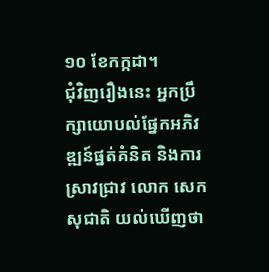១០ ខែកក្កដា។
ជុំវិញរឿងនេះ អ្នកប្រឹក្សាយោបល់ផ្នែកអភិវឌ្ឍន៍ផ្នត់គំនិត និងការស្រាវជ្រាវ លោក សេក សុជាតិ យល់ឃើញថា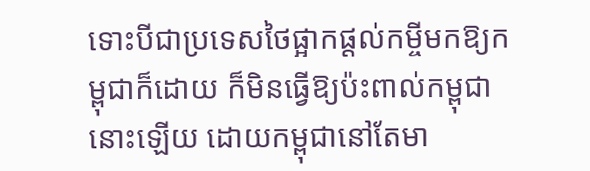ទោះបីជាប្រទេសថៃផ្អាកផ្ដល់កម្ចីមកឱ្យកម្ពុជាក៏ដោយ ក៏មិនធ្វើឱ្យប៉ះពាល់កម្ពុជានោះឡើយ ដោយកម្ពុជានៅតែមា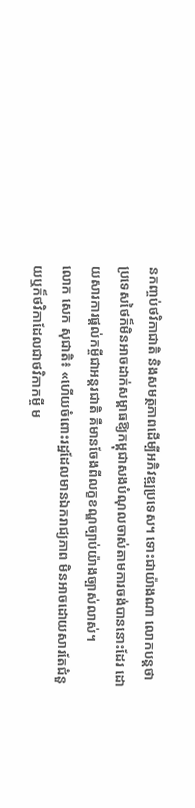នកញ្ចប់ថវិកាជាតិ និងសមត្ថភាពដើម្បីអភិវឌ្ឍប្រទេស។ ទោះជាយ៉ាងណា លោកបន្តថា ប្រទេសថៃក៏មិនអាចដាក់សម្ពាធឱ្យកម្ពុជាសងបំណុលចាស់តាមការចង់បាននោះដែរ ដោយសារការផ្ដល់កម្ចីជាអន្តរជាតិ គឺមានចែងពីលក្ខខណ្ឌច្បាប់យ៉ាងច្បាស់លាស់។
លោក សេក សុជាតិ៖ «ហើយចំពោះរដ្ឋដែលមានឯករាជ្យភាព មិនអាចដោយសារតែជំនួយឬក៏ថវិកាដែលជាថវិកាកម្ចី ម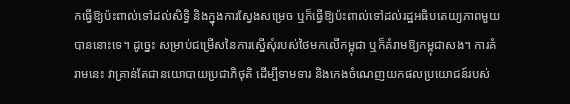កធ្វើឱ្យប៉ះពាល់ទៅដល់សិទ្ធិ និងក្នុងការស្វែងសម្រេច ឬក៏ធ្វើឱ្យប៉ះពាល់ទៅដល់រដ្ឋអធិបតេយ្យភាពមួយបាននោះទេ។ ដូច្នេះ សម្រាប់ជម្រើសនៃការស្នើសុំរបស់ថៃមកលើកម្ពុជា ឬក៏គំរាមឱ្យកម្ពុជាសង។ ការគំរាមនេះ វាគ្រាន់តែជានយោបាយប្រជាភិថុតិ ដើម្បីទាមទារ និងកេងចំណេញយកផលប្រយោជន៍របស់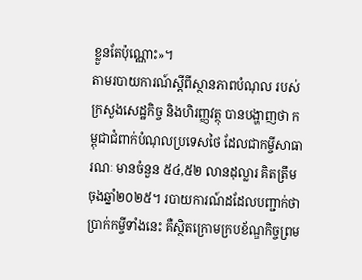ខ្លួនតែប៉ុណ្ណោះ»។
តាមរបាយការណ៍ស្ដីពីស្ថានភាពបំណុល របស់ក្រសួងសេដ្ឋកិច្ច និងហិរញ្ញវត្ថុ បានបង្ហាញថា កម្ពុជាជំពាក់បំណុលប្រទេសថៃ ដែលជាកម្ចីសាធារណៈ មានចំនួន ៥៤,៥២ លានដុល្លារ គិតត្រឹមចុងឆ្នាំ២០២៥។ របាយការណ៍ដដែលបញ្ជាក់ថា ប្រាក់កម្ចីទាំងនេះ គឺស្ថិតក្រោមក្របខ័ណ្ឌកិច្ចព្រម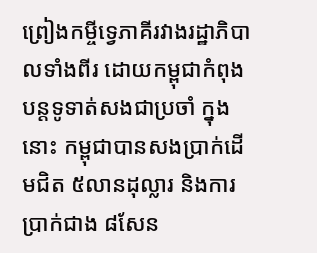ព្រៀងកម្ចីទ្វេភាគីរវាងរដ្ឋាភិបាលទាំងពីរ ដោយកម្ពុជាកំពុងបន្តទូទាត់សងជាប្រចាំ ក្នុងនោះ កម្ពុជាបានសងប្រាក់ដើមជិត ៥លានដុល្លារ និងការប្រាក់ជាង ៨សែន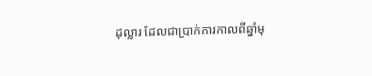ដុល្លារ ដែលជាប្រាក់ការកាលពីឆ្នាំមុ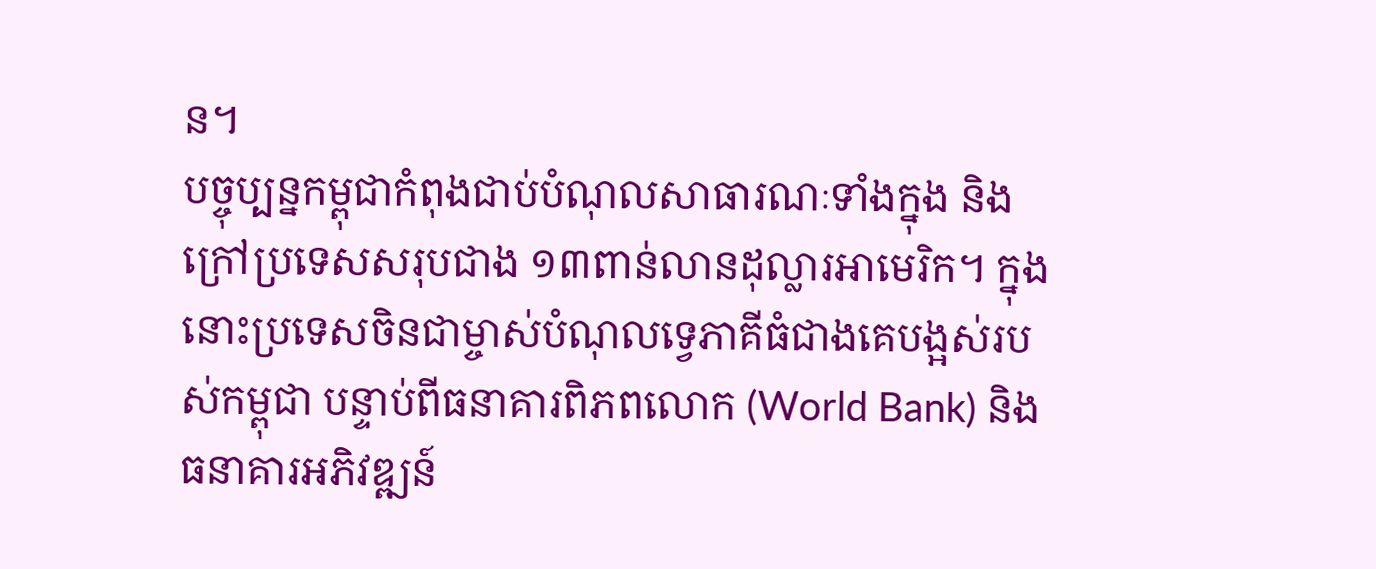ន។
បច្ចុប្បន្នកម្ពុជាកំពុងជាប់បំណុលសាធារណៈទាំងក្នុង និងក្រៅប្រទេសសរុបជាង ១៣ពាន់លានដុល្លារអាមេរិក។ ក្នុងនោះប្រទេសចិនជាម្ចាស់បំណុលទ្វេភាគីធំជាងគេបង្អស់របស់កម្ពុជា បន្ទាប់ពីធនាគារពិភពលោក (World Bank) និងធនាគារអភិវឌ្ឍន៍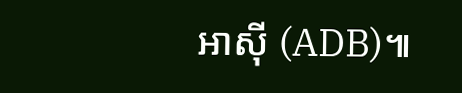អាស៊ី (ADB)៕